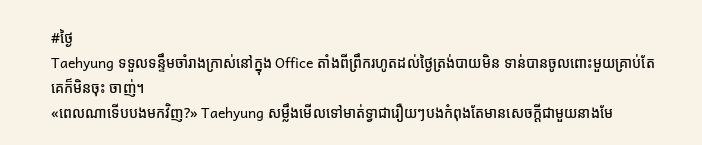#ថ្ងៃ
Taehyung ទទួលទន្ទឹមចាំរាងក្រាស់នៅក្នុង Office តាំងពីព្រឹករហូតដល់ថ្ងៃត្រង់បាយមិន ទាន់បានចូលពោះមួយគ្រាប់តែគេក៏មិនចុះ ចាញ់។
«ពេលណាទើបបងមកវិញ?» Taehyung សម្លឹងមើលទៅមាត់ទ្វាជារឿយៗបងកំពុងតែមានសេចក្តីជាមួយនាងមែ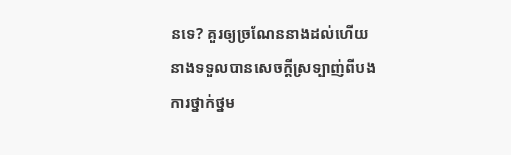នទេ? គួរឲ្យច្រណែននាងដល់ហើយនាងទទួលបានសេចក្តីស្រទ្បាញ់ពីបង ការថ្នាក់ថ្នម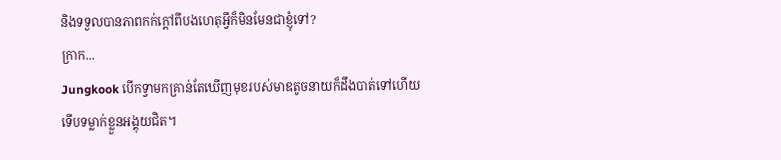និងទទួលបានភាពកក់ក្តៅពីបងហេតុអ្វីក៏មិនមែនជាខ្ញុំទៅ?
ក្រាក...
Jungkook បើកទ្វាមកគ្រាន់តែឃើញមុខរបស់មាឌតូចនាយក៏ដឹងបាត់ទៅហើយទើបទម្លាក់ខ្លួនអង្គុយជិត។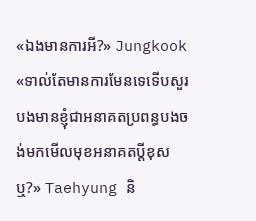«ឯងមានការអី?» Jungkook
«ទាល់តែមានការមែនទេទើបសួរបងមានខ្ញុំជាអនាគតប្រពន្ធបងចង់មកមើលមុខអនាគតប្តីខុសឬ?» Taehyung និ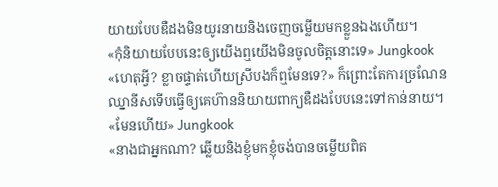យាយបែបឌឺដងមិនយូរនាយនិងចេញចម្លើយមកខ្លួនឯងហើយ។
«កុំនិយាយបែបនេះឲ្យយើងឮយើងមិនចូលចិត្តនោះទេ» Jungkook
«ហេតុអ្វី? ខ្លាចផ្ទាត់ហើយស្រីបងក៏ឮមែនទេ?» ក៏ព្រោះតែការច្រណែនឈ្នានីសទើបធ្វើឲ្យគេហ៊ាននិយាយពាក្យឌឺដងបែបនេះទៅកាន់នាយ។
«មែនហើយ» Jungkook
«នាងជាអ្នកណា? ឆ្លើយនិងខ្ញុំមកខ្ញុំចង់បានចម្លើយពិត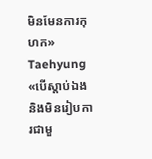មិនមែនការកុហក» Taehyung
«បើស្តាប់ឯងនិងមិនរៀបការជាមួ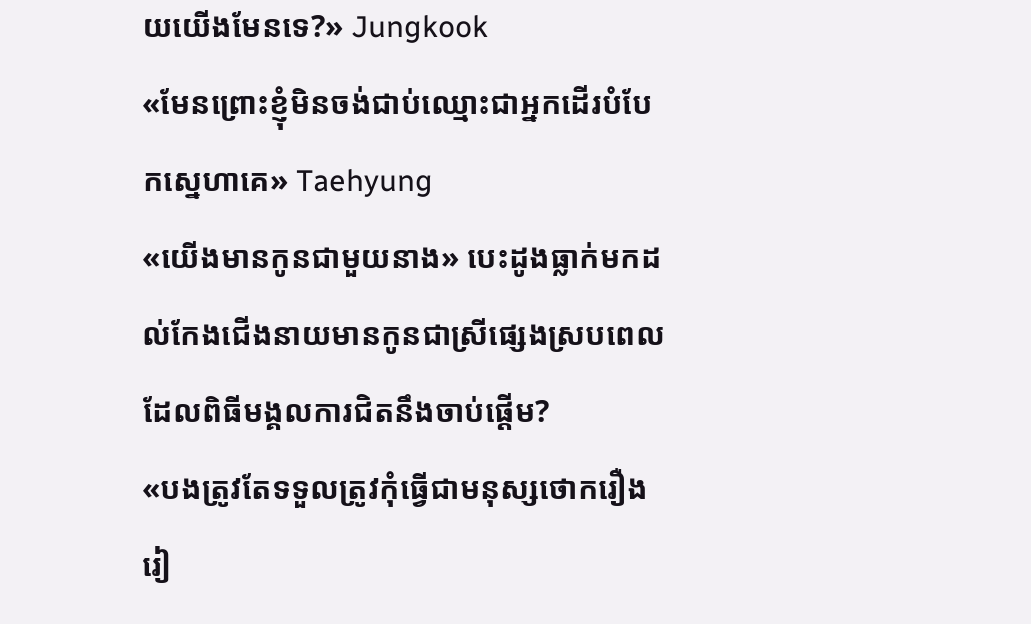យយើងមែនទេ?» Jungkook
«មែនព្រោះខ្ញុំមិនចង់ជាប់ឈ្មោះជាអ្នកដើរបំបែកស្នេហាគេ» Taehyung
«យើងមានកូនជាមួយនាង» បេះដូងធ្លាក់មកដល់កែងជើងនាយមានកូនជាស្រីផ្សេងស្របពេលដែលពិធីមង្គលការជិតនឹងចាប់ផ្តើម?
«បងត្រូវតែទទួលត្រូវកុំធ្វើជាមនុស្សថោករឿងរៀ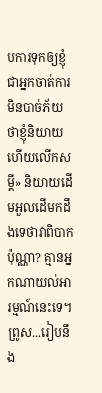បការទុកឲ្យខ្ញុំជាអ្នកចាត់ការមិនបាច់ភ័យថាខ្ញុំនិយាយហើយលើកសម្តី» និយាយដើមអួលដើមកដឹងទេថាវាពិបាកប៉ុណ្ណា? គ្មានអ្នកណាយល់អារម្មណ៍នេះទេ។
ព្រូស...រៀបនឹង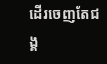ដើរចេញតែជង្គ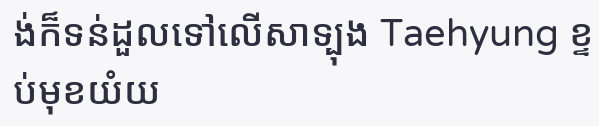ង់ក៏ទន់ដួលទៅលើសាទ្បុង Taehyung ខ្ទប់មុខយំយ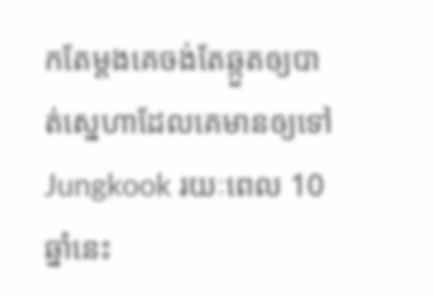កតែម្តងគេចង់តែឆ្កួតឲ្យបាត់ស្នេហាដែលគេមានឲ្យទៅ Jungkook រយៈពេល 10 ឆ្នាំនេះ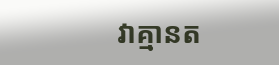វាគ្មានត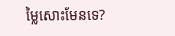ម្លៃសោះមែនទេ?